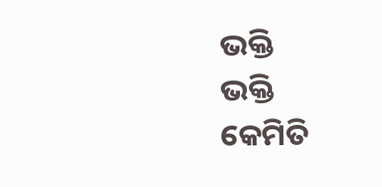ଭକ୍ତି
ଭକ୍ତି
କେମିତି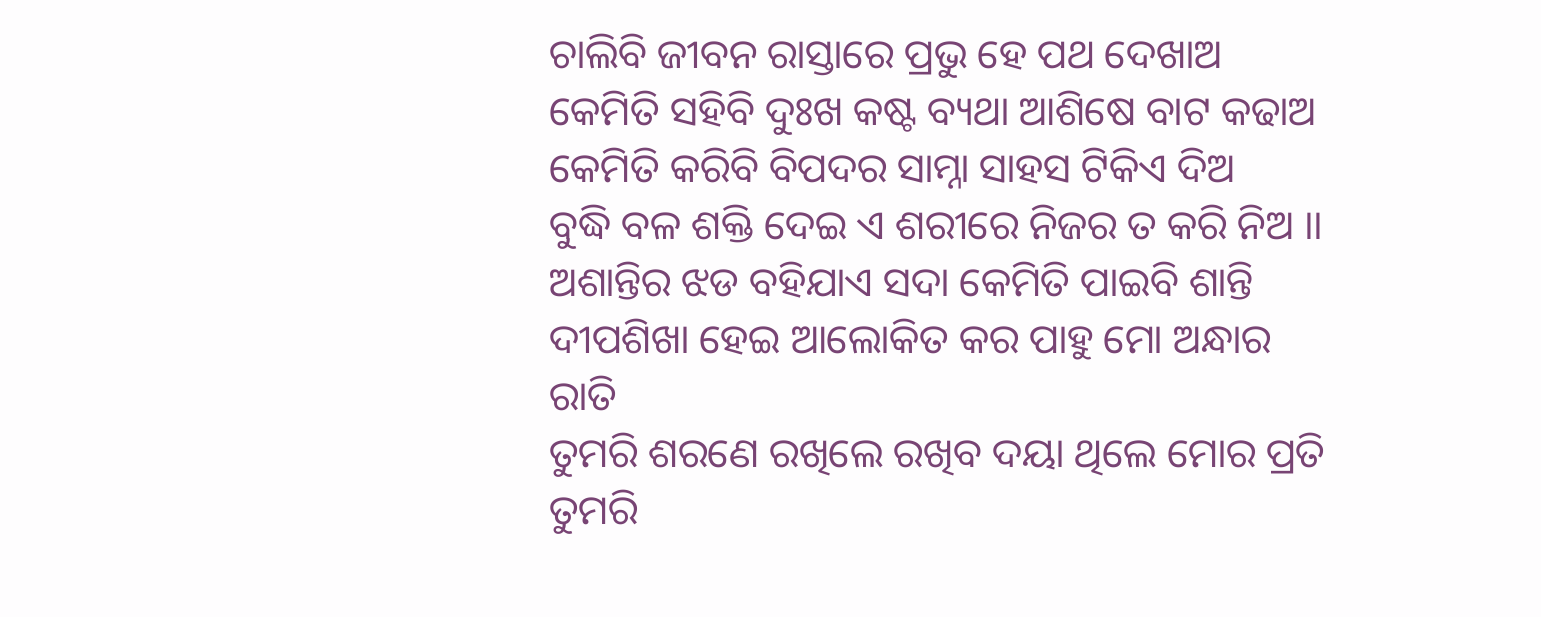ଚାଲିବି ଜୀବନ ରାସ୍ତାରେ ପ୍ରଭୁ ହେ ପଥ ଦେଖାଅ
କେମିତି ସହିବି ଦୁଃଖ କଷ୍ଟ ବ୍ୟଥା ଆଶିଷେ ବାଟ କଢାଅ
କେମିତି କରିବି ବିପଦର ସାମ୍ନା ସାହସ ଟିକିଏ ଦିଅ
ବୁଦ୍ଧି ବଳ ଶକ୍ତି ଦେଇ ଏ ଶରୀରେ ନିଜର ତ କରି ନିଅ ।।
ଅଶାନ୍ତିର ଝଡ ବହିଯାଏ ସଦା କେମିତି ପାଇବି ଶାନ୍ତି
ଦୀପଶିଖା ହେଇ ଆଲୋକିତ କର ପାହୁ ମୋ ଅନ୍ଧାର ରାତି
ତୁମରି ଶରଣେ ରଖିଲେ ରଖିବ ଦୟା ଥିଲେ ମୋର ପ୍ରତି
ତୁମରି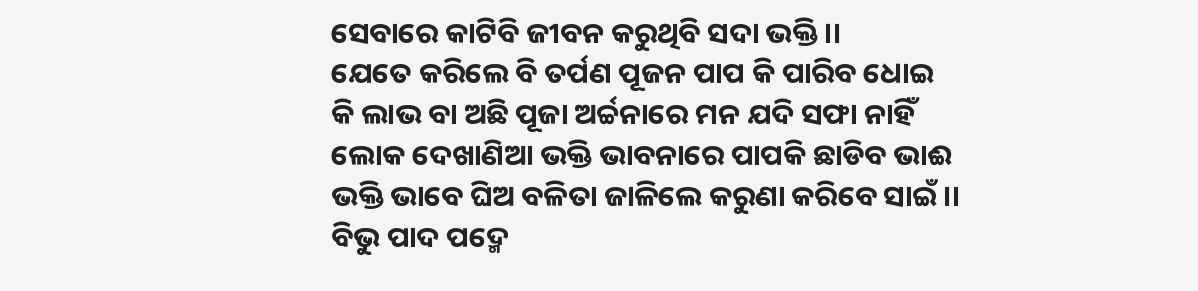ସେବାରେ କାଟିବି ଜୀବନ କରୁଥିବି ସଦା ଭକ୍ତି ।।
ଯେତେ କରିଲେ ବି ତର୍ପଣ ପୂଜନ ପାପ କି ପାରିବ ଧୋଇ
କି ଲାଭ ବା ଅଛି ପୂଜା ଅର୍ଚ୍ଚନାରେ ମନ ଯଦି ସଫା ନାହିଁ
ଲୋକ ଦେଖାଣିଆ ଭକ୍ତି ଭାବନାରେ ପାପକି ଛାଡିବ ଭାଈ
ଭକ୍ତି ଭାବେ ଘିଅ ବଳିତା ଜାଳିଲେ କରୁଣା କରିବେ ସାଇଁ ।।
ବିଭୁ ପାଦ ପଦ୍ମେ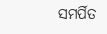ସମର୍ପିତ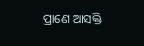ପ୍ରାଣେ ଆସକ୍ତି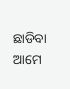ଛାଡିବା ଆମେ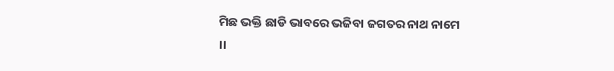ମିଛ ଭକ୍ତି ଛାଡି ଭାବରେ ଭଜିବା ଜଗତର ନାଥ ନାମେ ।।